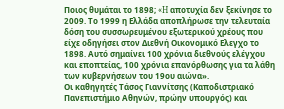Ποιος θυμάται το 1898; «H αποτυχία δεν ξεκίνησε το 2009. Το 1999 η Ελλάδα αποπλήρωσε την τελευταία δόση του συσσωρευμένου εξωτερικού χρέους που είχε οδηγήσει στον Διεθνή Οικονομικό Ελεγχο το 1898. Αυτό σημαίνει 100 χρόνια διεθνούς ελέγχου και εποπτείας, 100 χρόνια επανόρθωσης για τα λάθη των κυβερνήσεων του 19ου αιώνα».
Οι καθηγητές Τάσος Γιαννίτσης (Καποδιστριακό Πανεπιστήμιο Αθηνών, πρώην υπουργός) και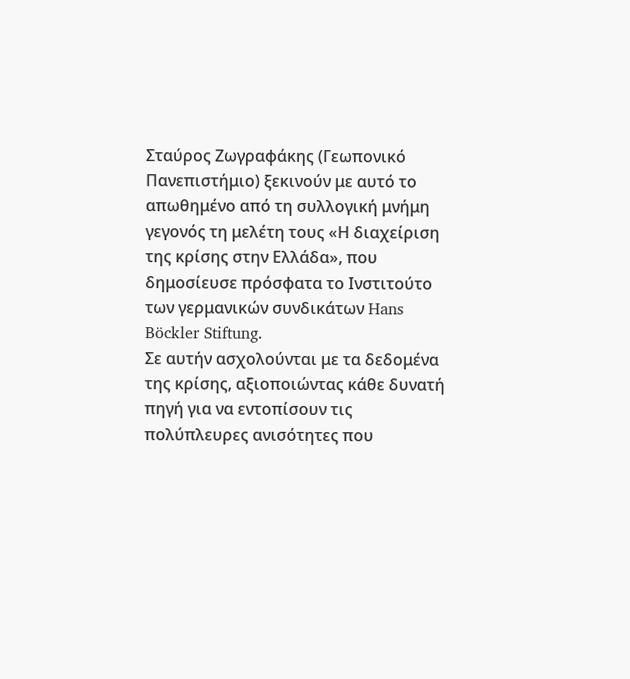Σταύρος Ζωγραφάκης (Γεωπονικό Πανεπιστήμιο) ξεκινούν με αυτό το απωθημένο από τη συλλογική μνήμη γεγονός τη μελέτη τους «Η διαχείριση της κρίσης στην Ελλάδα», που δημοσίευσε πρόσφατα το Ινστιτούτο των γερμανικών συνδικάτων Hans Böckler Stiftung.
Σε αυτήν ασχολούνται με τα δεδομένα της κρίσης, αξιοποιώντας κάθε δυνατή πηγή για να εντοπίσουν τις πολύπλευρες ανισότητες που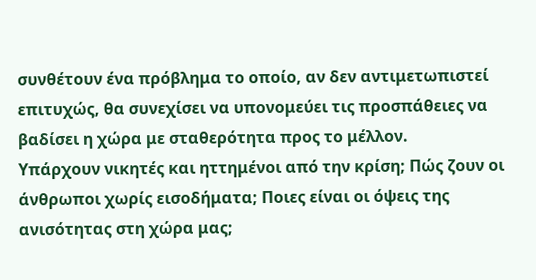συνθέτουν ένα πρόβλημα το οποίο, αν δεν αντιμετωπιστεί επιτυχώς, θα συνεχίσει να υπονομεύει τις προσπάθειες να βαδίσει η χώρα με σταθερότητα προς το μέλλον.
Υπάρχουν νικητές και ηττημένοι από την κρίση; Πώς ζουν οι άνθρωποι χωρίς εισοδήματα; Ποιες είναι οι όψεις της ανισότητας στη χώρα μας;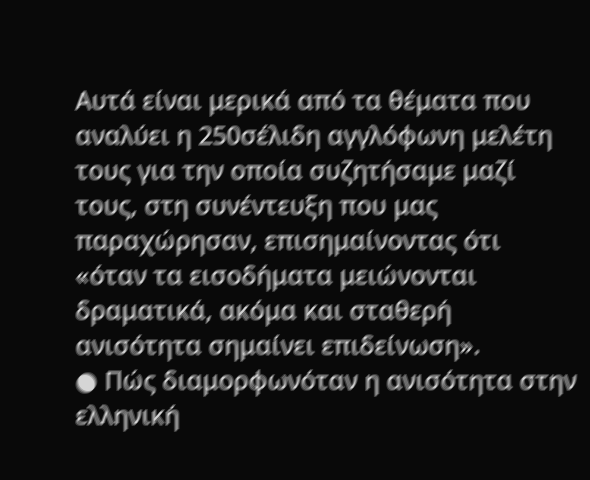Αυτά είναι μερικά από τα θέματα που αναλύει η 250σέλιδη αγγλόφωνη μελέτη τους για την οποία συζητήσαμε μαζί τους, στη συνέντευξη που μας παραχώρησαν, επισημαίνοντας ότι «όταν τα εισοδήματα μειώνονται δραματικά, ακόμα και σταθερή ανισότητα σημαίνει επιδείνωση».
● Πώς διαμορφωνόταν η ανισότητα στην ελληνική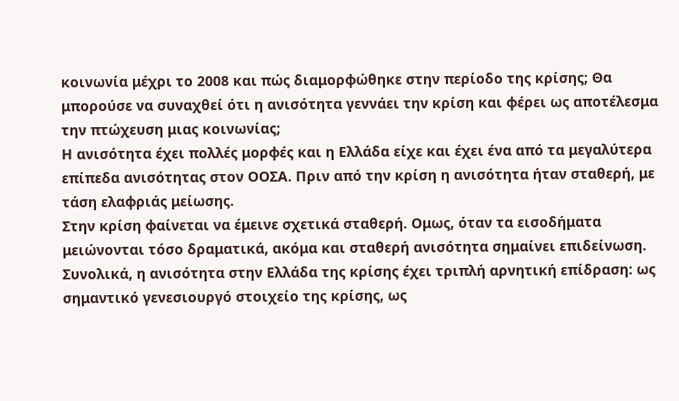κοινωνία μέχρι το 2008 και πώς διαμορφώθηκε στην περίοδο της κρίσης; Θα μπορούσε να συναχθεί ότι η ανισότητα γεννάει την κρίση και φέρει ως αποτέλεσμα την πτώχευση μιας κοινωνίας;
Η ανισότητα έχει πολλές μορφές και η Ελλάδα είχε και έχει ένα από τα μεγαλύτερα επίπεδα ανισότητας στον ΟΟΣΑ. Πριν από την κρίση η ανισότητα ήταν σταθερή, με τάση ελαφριάς μείωσης.
Στην κρίση φαίνεται να έμεινε σχετικά σταθερή. Ομως, όταν τα εισοδήματα μειώνονται τόσο δραματικά, ακόμα και σταθερή ανισότητα σημαίνει επιδείνωση.
Συνολικά, η ανισότητα στην Ελλάδα της κρίσης έχει τριπλή αρνητική επίδραση: ως σημαντικό γενεσιουργό στοιχείο της κρίσης, ως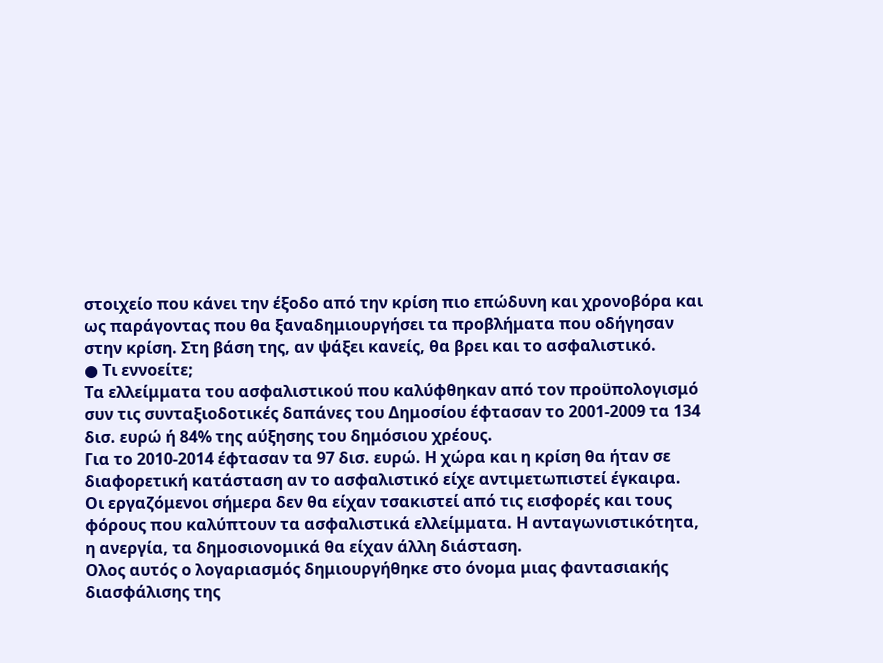στοιχείο που κάνει την έξοδο από την κρίση πιο επώδυνη και χρονοβόρα και ως παράγοντας που θα ξαναδημιουργήσει τα προβλήματα που οδήγησαν στην κρίση. Στη βάση της, αν ψάξει κανείς, θα βρει και το ασφαλιστικό.
● Τι εννοείτε;
Τα ελλείμματα του ασφαλιστικού που καλύφθηκαν από τον προϋπολογισμό συν τις συνταξιοδοτικές δαπάνες του Δημοσίου έφτασαν το 2001-2009 τα 134 δισ. ευρώ ή 84% της αύξησης του δημόσιου χρέους.
Για το 2010-2014 έφτασαν τα 97 δισ. ευρώ. Η χώρα και η κρίση θα ήταν σε διαφορετική κατάσταση αν το ασφαλιστικό είχε αντιμετωπιστεί έγκαιρα.
Οι εργαζόμενοι σήμερα δεν θα είχαν τσακιστεί από τις εισφορές και τους φόρους που καλύπτουν τα ασφαλιστικά ελλείμματα. Η ανταγωνιστικότητα, η ανεργία, τα δημοσιονομικά θα είχαν άλλη διάσταση.
Ολος αυτός ο λογαριασμός δημιουργήθηκε στο όνομα μιας φαντασιακής διασφάλισης της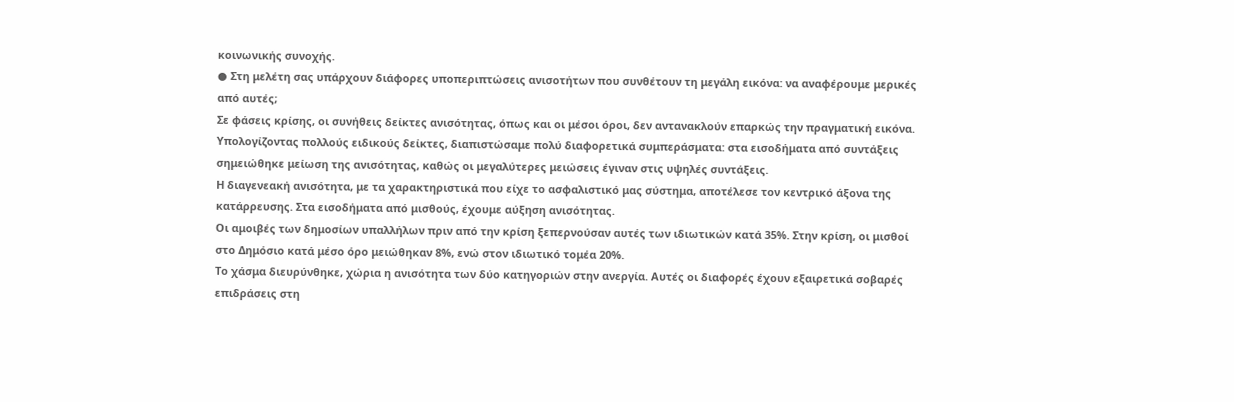κοινωνικής συνοχής.
● Στη μελέτη σας υπάρχουν διάφορες υποπεριπτώσεις ανισοτήτων που συνθέτουν τη μεγάλη εικόνα: να αναφέρουμε μερικές από αυτές;
Σε φάσεις κρίσης, οι συνήθεις δείκτες ανισότητας, όπως και οι μέσοι όροι, δεν αντανακλούν επαρκώς την πραγματική εικόνα.
Υπολογίζοντας πολλούς ειδικούς δείκτες, διαπιστώσαμε πολύ διαφορετικά συμπεράσματα: στα εισοδήματα από συντάξεις σημειώθηκε μείωση της ανισότητας, καθώς οι μεγαλύτερες μειώσεις έγιναν στις υψηλές συντάξεις.
Η διαγενεακή ανισότητα, με τα χαρακτηριστικά που είχε το ασφαλιστικό μας σύστημα, αποτέλεσε τον κεντρικό άξονα της κατάρρευσης. Στα εισοδήματα από μισθούς, έχουμε αύξηση ανισότητας.
Οι αμοιβές των δημοσίων υπαλλήλων πριν από την κρίση ξεπερνούσαν αυτές των ιδιωτικών κατά 35%. Στην κρίση, οι μισθοί στο Δημόσιο κατά μέσο όρο μειώθηκαν 8%, ενώ στον ιδιωτικό τομέα 20%.
Το χάσμα διευρύνθηκε, χώρια η ανισότητα των δύο κατηγοριών στην ανεργία. Αυτές οι διαφορές έχουν εξαιρετικά σοβαρές επιδράσεις στη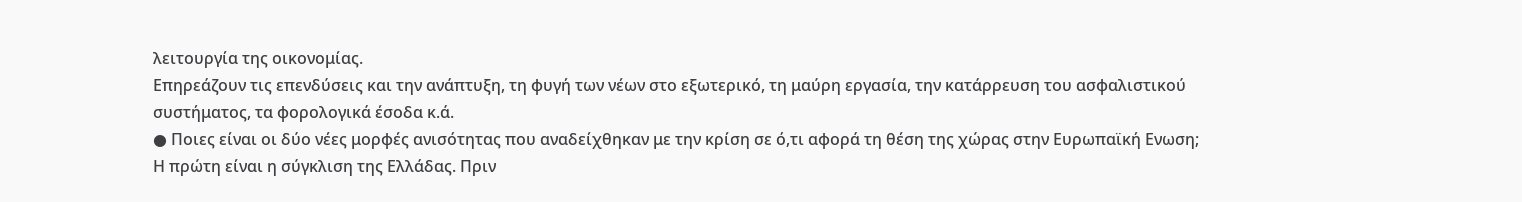λειτουργία της οικονομίας.
Επηρεάζουν τις επενδύσεις και την ανάπτυξη, τη φυγή των νέων στο εξωτερικό, τη μαύρη εργασία, την κατάρρευση του ασφαλιστικού συστήματος, τα φορολογικά έσοδα κ.ά.
● Ποιες είναι οι δύο νέες μορφές ανισότητας που αναδείχθηκαν με την κρίση σε ό,τι αφορά τη θέση της χώρας στην Ευρωπαϊκή Ενωση;
Η πρώτη είναι η σύγκλιση της Ελλάδας. Πριν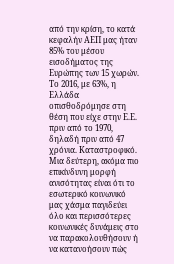από την κρίση, το κατά κεφαλήν ΑΕΠ μας ήταν 85% του μέσου εισοδήματος της Ευρώπης των 15 χωρών.
Το 2016, με 63%, η Ελλάδα οπισθοδρόμησε στη θέση που είχε στην Ε.Ε. πριν από το 1970, δηλαδή πριν από 47 χρόνια. Καταστροφικό.
Μια δεύτερη, ακόμα πιο επικίνδυνη μορφή ανισότητας είναι ότι το εσωτερικό κοινωνικό μας χάσμα παγιδεύει όλο και περισσότερες κοινωνικές δυνάμεις στο να παρακολουθήσουν ή να κατανοήσουν πώς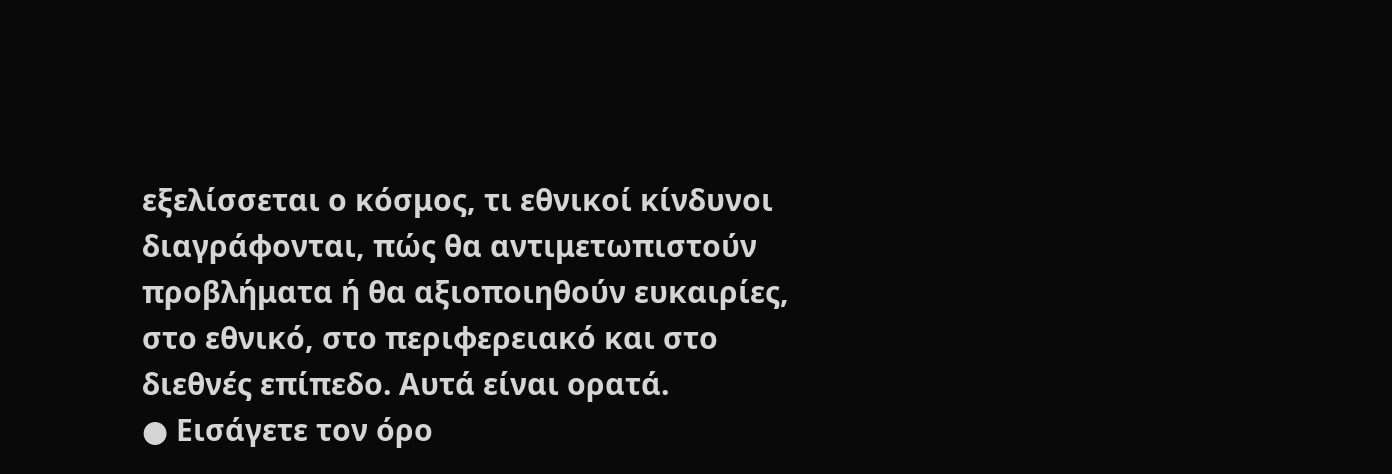εξελίσσεται ο κόσμος, τι εθνικοί κίνδυνοι διαγράφονται, πώς θα αντιμετωπιστούν προβλήματα ή θα αξιοποιηθούν ευκαιρίες, στο εθνικό, στο περιφερειακό και στο διεθνές επίπεδο. Αυτά είναι ορατά.
● Εισάγετε τον όρο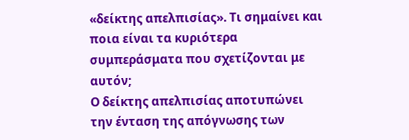«δείκτης απελπισίας». Τι σημαίνει και ποια είναι τα κυριότερα συμπεράσματα που σχετίζονται με αυτόν;
Ο δείκτης απελπισίας αποτυπώνει την ένταση της απόγνωσης των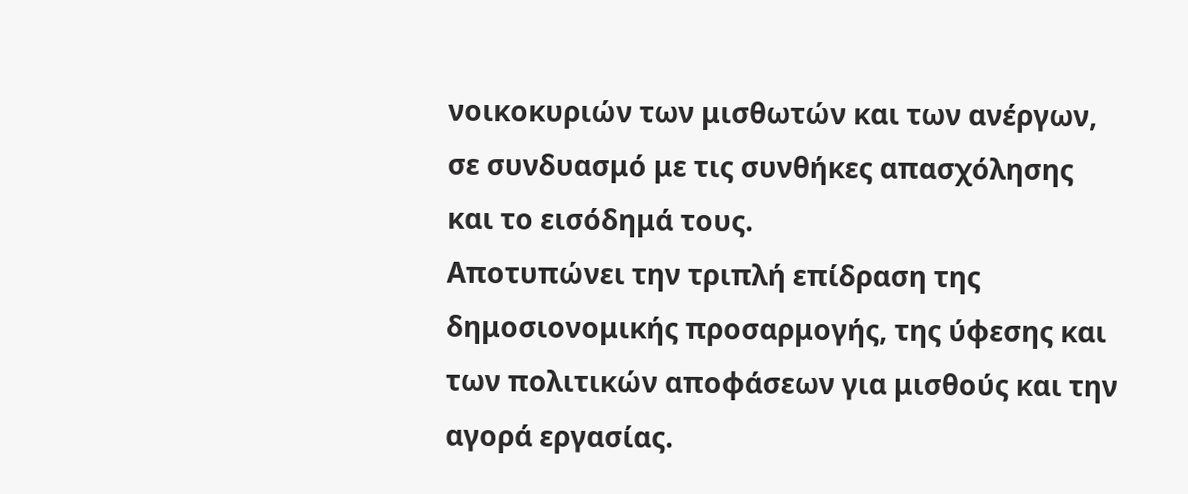νοικοκυριών των μισθωτών και των ανέργων, σε συνδυασμό με τις συνθήκες απασχόλησης και το εισόδημά τους.
Αποτυπώνει την τριπλή επίδραση της δημοσιονομικής προσαρμογής, της ύφεσης και των πολιτικών αποφάσεων για μισθούς και την αγορά εργασίας.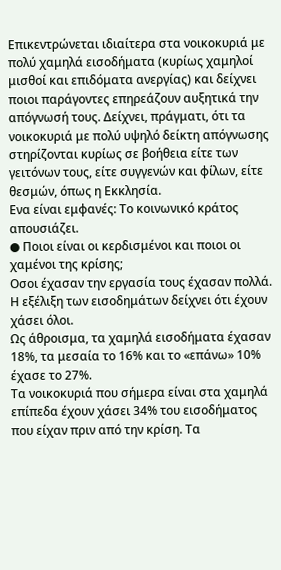Επικεντρώνεται ιδιαίτερα στα νοικοκυριά με πολύ χαμηλά εισοδήματα (κυρίως χαμηλοί μισθοί και επιδόματα ανεργίας) και δείχνει ποιοι παράγοντες επηρεάζουν αυξητικά την απόγνωσή τους. Δείχνει, πράγματι, ότι τα νοικοκυριά με πολύ υψηλό δείκτη απόγνωσης στηρίζονται κυρίως σε βοήθεια είτε των γειτόνων τους, είτε συγγενών και φίλων, είτε θεσμών, όπως η Εκκλησία.
Ενα είναι εμφανές: Το κοινωνικό κράτος απουσιάζει.
● Ποιοι είναι οι κερδισμένοι και ποιοι οι χαμένοι της κρίσης;
Οσοι έχασαν την εργασία τους έχασαν πολλά. Η εξέλιξη των εισοδημάτων δείχνει ότι έχουν χάσει όλοι.
Ως άθροισμα, τα χαμηλά εισοδήματα έχασαν 18%, τα μεσαία το 16% και το «επάνω» 10% έχασε το 27%.
Τα νοικοκυριά που σήμερα είναι στα χαμηλά επίπεδα έχουν χάσει 34% του εισοδήματος που είχαν πριν από την κρίση. Τα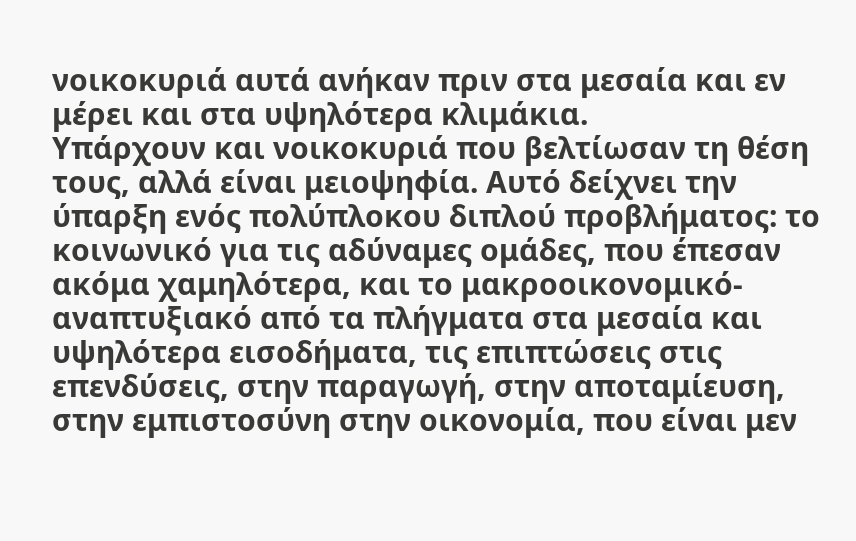νοικοκυριά αυτά ανήκαν πριν στα μεσαία και εν μέρει και στα υψηλότερα κλιμάκια.
Υπάρχουν και νοικοκυριά που βελτίωσαν τη θέση τους, αλλά είναι μειοψηφία. Αυτό δείχνει την ύπαρξη ενός πολύπλοκου διπλού προβλήματος: το κοινωνικό για τις αδύναμες ομάδες, που έπεσαν ακόμα χαμηλότερα, και το μακροοικονομικό-αναπτυξιακό από τα πλήγματα στα μεσαία και υψηλότερα εισοδήματα, τις επιπτώσεις στις επενδύσεις, στην παραγωγή, στην αποταμίευση, στην εμπιστοσύνη στην οικονομία, που είναι μεν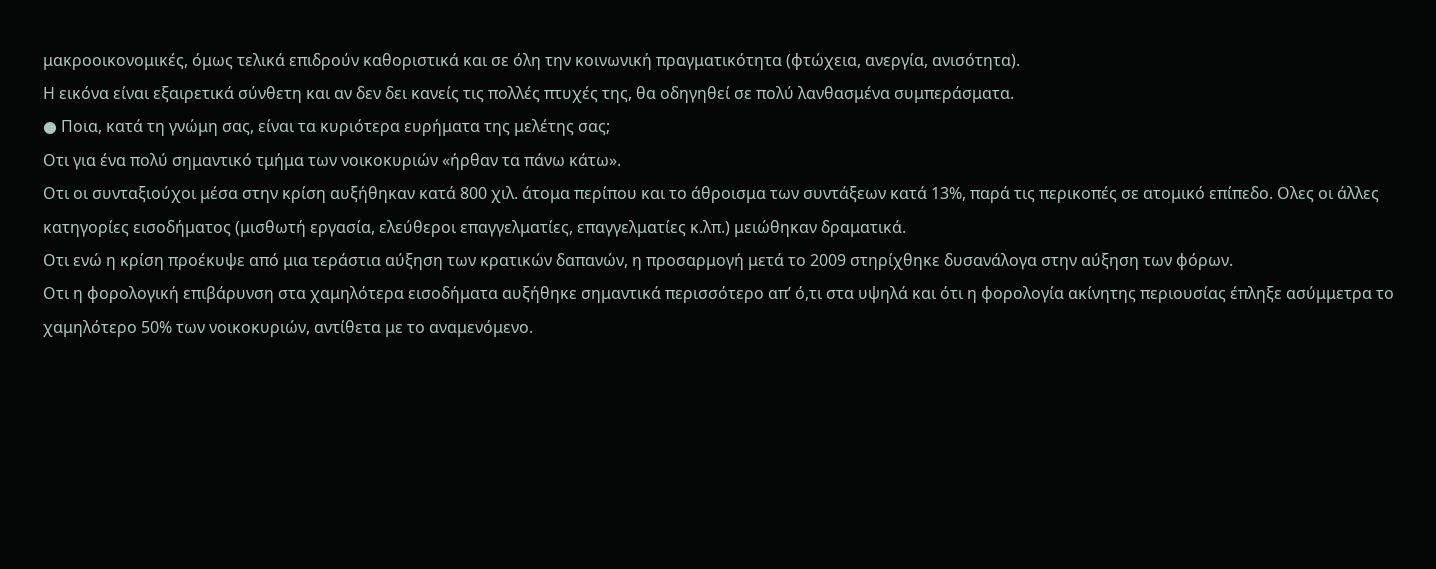μακροοικονομικές, όμως τελικά επιδρούν καθοριστικά και σε όλη την κοινωνική πραγματικότητα (φτώχεια, ανεργία, ανισότητα).
Η εικόνα είναι εξαιρετικά σύνθετη και αν δεν δει κανείς τις πολλές πτυχές της, θα οδηγηθεί σε πολύ λανθασμένα συμπεράσματα.
● Ποια, κατά τη γνώμη σας, είναι τα κυριότερα ευρήματα της μελέτης σας;
Οτι για ένα πολύ σημαντικό τμήμα των νοικοκυριών «ήρθαν τα πάνω κάτω».
Οτι οι συνταξιούχοι μέσα στην κρίση αυξήθηκαν κατά 800 χιλ. άτομα περίπου και το άθροισμα των συντάξεων κατά 13%, παρά τις περικοπές σε ατομικό επίπεδο. Ολες οι άλλες κατηγορίες εισοδήματος (μισθωτή εργασία, ελεύθεροι επαγγελματίες, επαγγελματίες κ.λπ.) μειώθηκαν δραματικά.
Οτι ενώ η κρίση προέκυψε από μια τεράστια αύξηση των κρατικών δαπανών, η προσαρμογή μετά το 2009 στηρίχθηκε δυσανάλογα στην αύξηση των φόρων.
Οτι η φορολογική επιβάρυνση στα χαμηλότερα εισοδήματα αυξήθηκε σημαντικά περισσότερο απ’ ό,τι στα υψηλά και ότι η φορολογία ακίνητης περιουσίας έπληξε ασύμμετρα το χαμηλότερο 50% των νοικοκυριών, αντίθετα με το αναμενόμενο.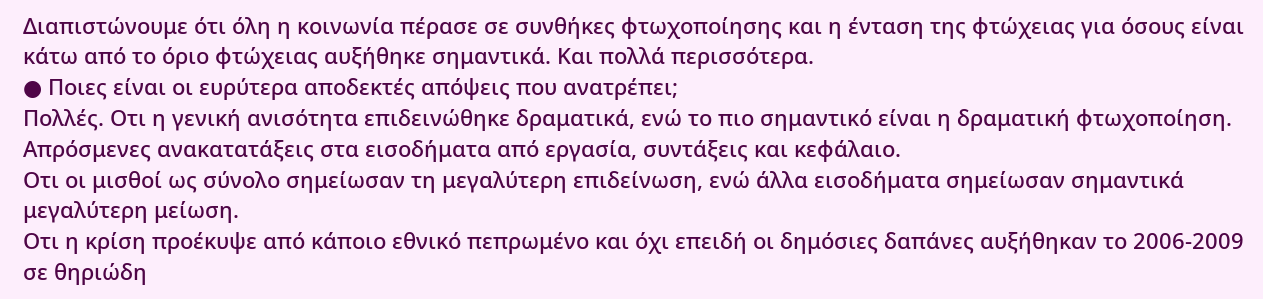Διαπιστώνουμε ότι όλη η κοινωνία πέρασε σε συνθήκες φτωχοποίησης και η ένταση της φτώχειας για όσους είναι κάτω από το όριο φτώχειας αυξήθηκε σημαντικά. Και πολλά περισσότερα.
● Ποιες είναι οι ευρύτερα αποδεκτές απόψεις που ανατρέπει;
Πολλές. Οτι η γενική ανισότητα επιδεινώθηκε δραματικά, ενώ το πιο σημαντικό είναι η δραματική φτωχοποίηση. Απρόσμενες ανακατατάξεις στα εισοδήματα από εργασία, συντάξεις και κεφάλαιο.
Οτι οι μισθοί ως σύνολο σημείωσαν τη μεγαλύτερη επιδείνωση, ενώ άλλα εισοδήματα σημείωσαν σημαντικά μεγαλύτερη μείωση.
Οτι η κρίση προέκυψε από κάποιο εθνικό πεπρωμένο και όχι επειδή οι δημόσιες δαπάνες αυξήθηκαν το 2006-2009 σε θηριώδη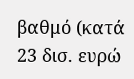βαθμό (κατά 23 δισ. ευρώ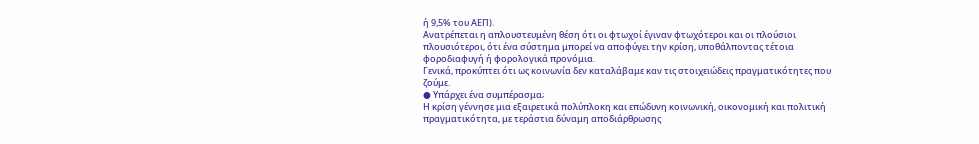ή 9,5% του ΑΕΠ).
Ανατρέπεται η απλουστευμένη θέση ότι οι φτωχοί έγιναν φτωχότεροι και οι πλούσιοι πλουσιότεροι, ότι ένα σύστημα μπορεί να αποφύγει την κρίση, υποθάλποντας τέτοια φοροδιαφυγή ή φορολογικά προνόμια.
Γενικά, προκύπτει ότι ως κοινωνία δεν καταλάβαμε καν τις στοιχειώδεις πραγματικότητες που ζούμε.
● Υπάρχει ένα συμπέρασμα;
Η κρίση γέννησε μια εξαιρετικά πολύπλοκη και επώδυνη κοινωνική, οικονομική και πολιτική πραγματικότητα, με τεράστια δύναμη αποδιάρθρωσης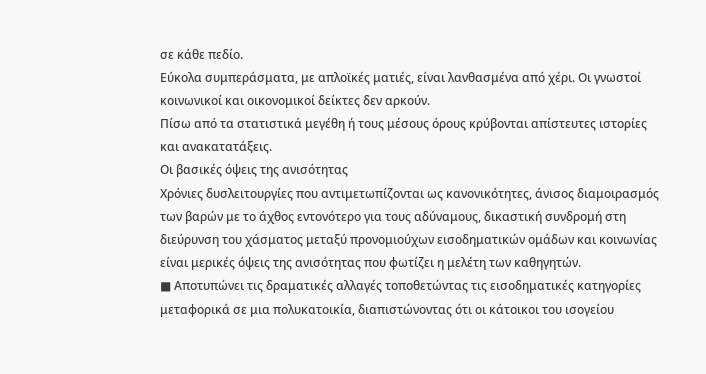σε κάθε πεδίο.
Εύκολα συμπεράσματα, με απλοϊκές ματιές, είναι λανθασμένα από χέρι. Οι γνωστοί κοινωνικοί και οικονομικοί δείκτες δεν αρκούν.
Πίσω από τα στατιστικά μεγέθη ή τους μέσους όρους κρύβονται απίστευτες ιστορίες και ανακατατάξεις.
Oι βασικές όψεις της ανισότητας
Χρόνιες δυσλειτουργίες που αντιμετωπίζονται ως κανονικότητες, άνισος διαμοιρασμός των βαρών με το άχθος εντονότερο για τους αδύναμους, δικαστική συνδρομή στη διεύρυνση του χάσματος μεταξύ προνομιούχων εισοδηματικών ομάδων και κοινωνίας είναι μερικές όψεις της ανισότητας που φωτίζει η μελέτη των καθηγητών.
■ Αποτυπώνει τις δραματικές αλλαγές τοποθετώντας τις εισοδηματικές κατηγορίες μεταφορικά σε μια πολυκατοικία, διαπιστώνοντας ότι οι κάτοικοι του ισογείου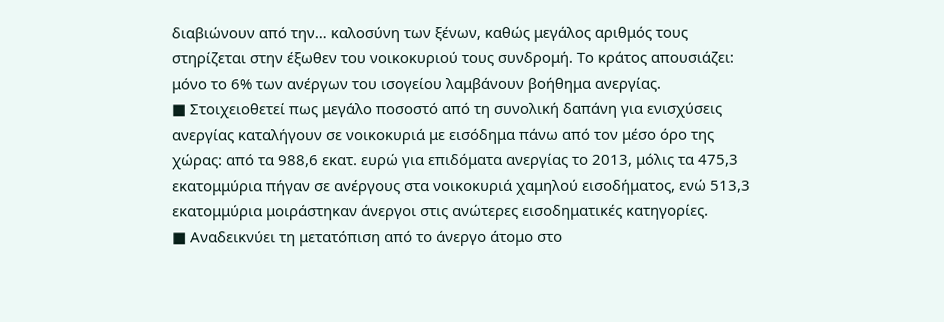διαβιώνουν από την… καλοσύνη των ξένων, καθώς μεγάλος αριθμός τους στηρίζεται στην έξωθεν του νοικοκυριού τους συνδρομή. Το κράτος απουσιάζει: μόνο το 6% των ανέργων του ισογείου λαμβάνουν βοήθημα ανεργίας.
■ Στοιχειοθετεί πως μεγάλο ποσοστό από τη συνολική δαπάνη για ενισχύσεις ανεργίας καταλήγουν σε νοικοκυριά με εισόδημα πάνω από τον μέσο όρο της χώρας: από τα 988,6 εκατ. ευρώ για επιδόματα ανεργίας το 2013, μόλις τα 475,3 εκατομμύρια πήγαν σε ανέργους στα νοικοκυριά χαμηλού εισοδήματος, ενώ 513,3 εκατομμύρια μοιράστηκαν άνεργοι στις ανώτερες εισοδηματικές κατηγορίες.
■ Αναδεικνύει τη μετατόπιση από το άνεργο άτομο στο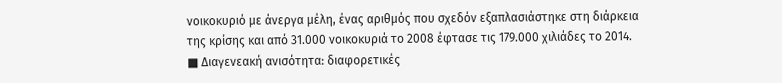νοικοκυριό με άνεργα μέλη, ένας αριθμός που σχεδόν εξαπλασιάστηκε στη διάρκεια της κρίσης και από 31.000 νοικοκυριά το 2008 έφτασε τις 179.000 χιλιάδες το 2014.
■ Διαγενεακή ανισότητα: διαφορετικές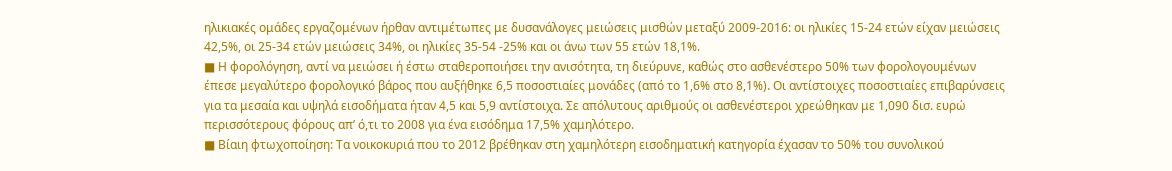ηλικιακές ομάδες εργαζομένων ήρθαν αντιμέτωπες με δυσανάλογες μειώσεις μισθών μεταξύ 2009-2016: οι ηλικίες 15-24 ετών είχαν μειώσεις 42,5%, οι 25-34 ετών μειώσεις 34%, οι ηλικίες 35-54 -25% και οι άνω των 55 ετών 18,1%.
■ Η φορολόγηση, αντί να μειώσει ή έστω σταθεροποιήσει την ανισότητα, τη διεύρυνε, καθώς στο ασθενέστερο 50% των φορολογουμένων έπεσε μεγαλύτερο φορολογικό βάρος που αυξήθηκε 6,5 ποσοστιαίες μονάδες (από το 1,6% στο 8,1%). Οι αντίστοιχες ποσοστιαίες επιβαρύνσεις για τα μεσαία και υψηλά εισοδήματα ήταν 4,5 και 5,9 αντίστοιχα. Σε απόλυτους αριθμούς οι ασθενέστεροι χρεώθηκαν με 1,090 δισ. ευρώ περισσότερους φόρους απ’ ό,τι το 2008 για ένα εισόδημα 17,5% χαμηλότερο.
■ Βίαιη φτωχοποίηση: Τα νοικοκυριά που το 2012 βρέθηκαν στη χαμηλότερη εισοδηματική κατηγορία έχασαν το 50% του συνολικού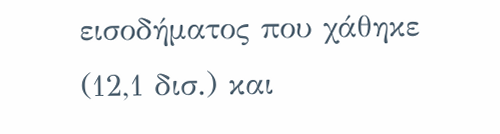εισοδήματος που χάθηκε (12,1 δισ.) και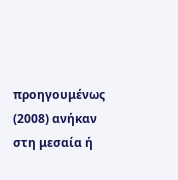προηγουμένως (2008) ανήκαν στη μεσαία ή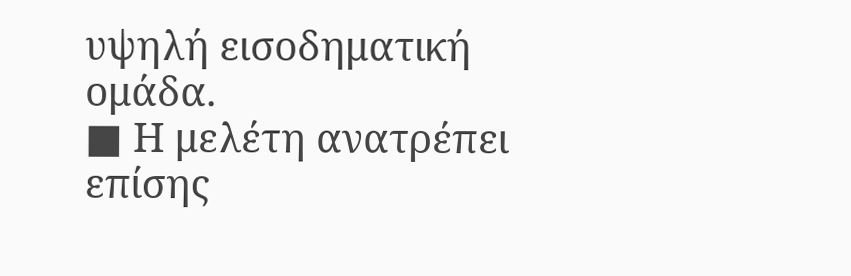υψηλή εισοδηματική ομάδα.
■ Η μελέτη ανατρέπει επίσης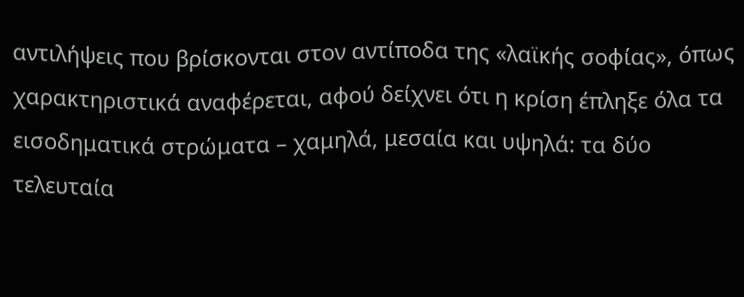αντιλήψεις που βρίσκονται στον αντίποδα της «λαϊκής σοφίας», όπως χαρακτηριστικά αναφέρεται, αφού δείχνει ότι η κρίση έπληξε όλα τα εισοδηματικά στρώματα – χαμηλά, μεσαία και υψηλά: τα δύο τελευταία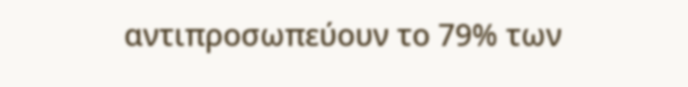αντιπροσωπεύουν το 79% των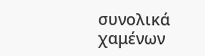συνολικά χαμένων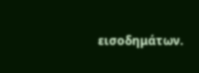εισοδημάτων.